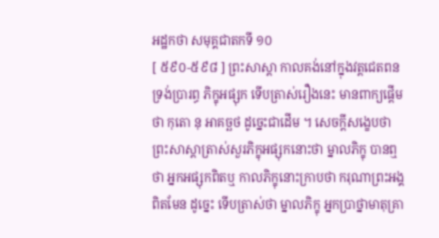អដ្ឋកថា សមុគ្គជាតកទី ១០
[ ៥៩០-៥៩៨ ] ព្រះសាស្តា កាលគង់នៅក្នុងវត្តជេតពន ទ្រង់ប្រារព្ធ ភិក្ខុអផ្សុក ទើបត្រាស់រឿងនេះ មានពាក្យផ្តើមថា កុតោ នុ អាគច្ឆថ ដូច្នេះជាដើម ។ សេចក្តីសង្ខេបថា ព្រះសាស្តាត្រាស់សួរភិក្ខុអផ្សុកនោះថា ម្នាលភិក្ខុ បានឮថា អ្នកអផ្សុកពិតឬ កាលភិក្ខុនោះក្រាបថា ករុណាព្រះអង្គ ពិតមែន ដូច្នេះ ទើបត្រាស់ថា ម្នាលភិក្ខុ អ្នកប្រាថ្នាមាតុគ្រា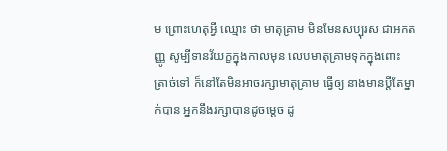ម ព្រោះហេតុអ្វី ឈ្មោះ ថា មាតុគ្រាម មិនមែនសប្បុរស ជាអកតញ្ញូ សូម្បីទានវ័យក្ខក្នុងកាលមុន លេបមាតុគ្រាមទុកក្នុងពោះ ត្រាច់ទៅ ក៏នៅតែមិនអាចរក្សាមាតុគ្រាម ធ្វើឲ្យ នាងមានប្តីតែម្នាក់បាន អ្នកនឹងរក្សាបានដូចម្តេច ដូ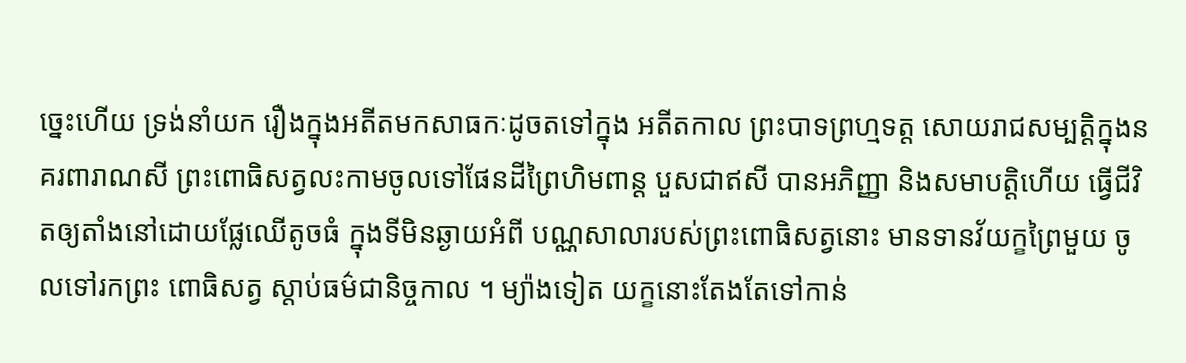ច្នេះហើយ ទ្រង់នាំយក រឿងក្នុងអតីតមកសាធកៈដូចតទៅក្នុង អតីតកាល ព្រះបាទព្រហ្មទត្ត សោយរាជសម្បត្តិក្នុងនគរពារាណសី ព្រះពោធិសត្វលះកាមចូលទៅផែនដីព្រៃហិមពាន្ត បួសជាឥសី បានអភិញ្ញា និងសមាបត្តិហើយ ធ្វើជីវិតឲ្យតាំងនៅដោយផ្លែឈើតូចធំ ក្នុងទីមិនឆ្ងាយអំពី បណ្ណសាលារបស់ព្រះពោធិសត្វនោះ មានទានវ័យក្ខព្រៃមួយ ចូលទៅរកព្រះ ពោធិសត្វ ស្តាប់ធម៌ជានិច្ចកាល ។ ម្យ៉ាងទៀត យក្ខនោះតែងតែទៅកាន់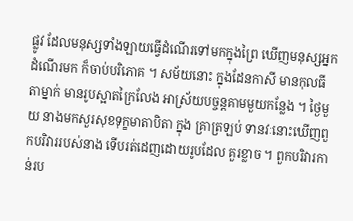ផ្លូវ ដែលមនុស្សទាំងឡាយធ្វើដំណើរទៅមកក្នុងព្រៃ ឃើញមនុស្សអ្នកដំណើរមក ក៏ចាប់បរិភោគ ។ សម័យនោះ ក្នុងដែនកាសី មានកុលធីតាម្នាក់ មានរូបស្អាតក្រៃលែង អាស្រ័យបច្ចន្តគាមមួយកន្លែង ។ ថ្ងៃមួយ នាងមកសួរសុខទុក្ខមាតាបិតា ក្នុង គ្រាត្រឡប់ ទានវៈនោះឃើញពួកបរិវាររបស់នាង ទើបរត់ដេញដោយរូបដែល គួរខ្លាច ។ ពួកបរិវារកាន់រប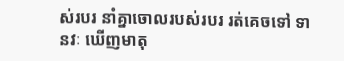ស់របរ នាំគ្នាចោលរបស់របរ រត់គេចទៅ ទានវៈ ឃើញមាតុ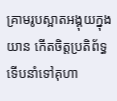គ្រាមរូបស្អាតអង្គុយក្នុងយាន កើតចិត្តប្រតិព័ទ្ធ ទើបនាំទៅគុហា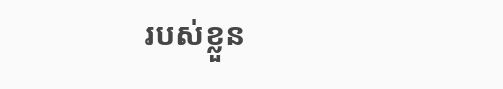របស់ខ្លួន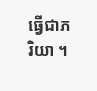ធ្វើជាភរិយា ។